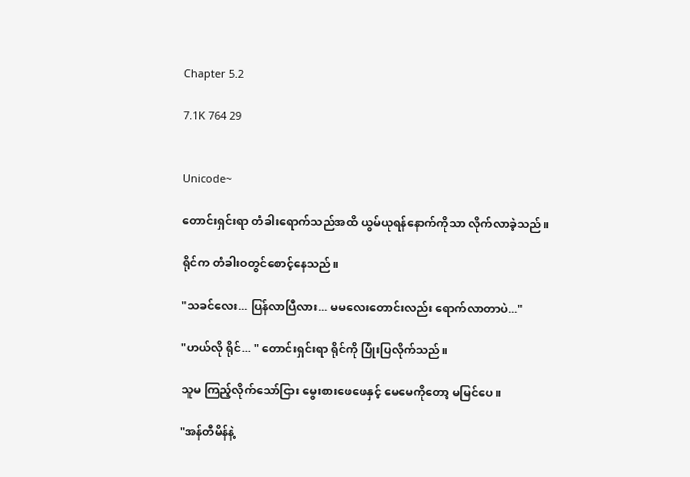Chapter 5.2

7.1K 764 29


Unicode~

တောင်းရှင်းရာ တံခါးရောက်သည်အထိ ယွမ်ယုရန်နောက်ကိုသာ လိုက်လာခဲ့သည်။

ရိုင်က တံခါးဝတွင်စောင့်နေသည်။

"သခင်လေး... ပြန်လာပြီလား... မမလေးတောင်းလည်း ရောက်လာတာပဲ..."

"ဟယ်လို ရိုင်... " တောင်းရှင်းရာ ရိုင်ကို ပြုံးပြလိုက်သည်။

သူမ ကြည့်လိုက်သော်ငြား မွေးစားဖေဖေနှင့် မေမေကိုတော့ မမြင်ပေ။

"အန်တီမိန်နဲ့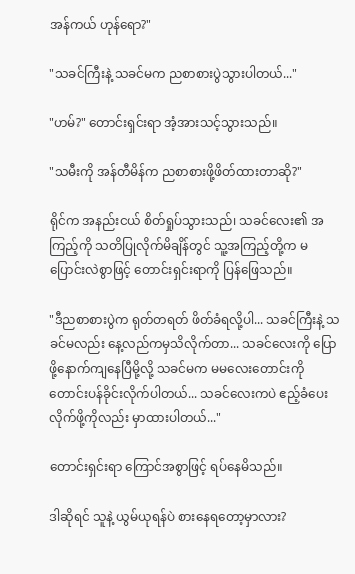အန်ကယ် ဟုန်ရော?"

"သခင်ကြီးနဲ့ သခင်မက ညစာစားပွဲသွားပါတယ်..."

"ဟမ်?" တောင်းရှင်းရာ အံ့အားသင့်သွားသည်။

"သမီးကို အန်တီမိန်က ညစာစားဖို့ဖိတ်ထားတာဆို?"

ရိုင်က အနည်းငယ် စိတ်ရှုပ်သွားသည်၊ သခင်လေး၏ အကြည့်ကို သတိပြုလိုက်မိချိန်တွင် သူ့အကြည့်တို့က မပြောင်းလဲစွာဖြင့် တောင်းရှင်းရာကို ပြန်ဖြေသည်။

"ဒီညစာစားပွဲက ရုတ်တရတ် ဖိတ်ခံရလို့ပါ... သခင်ကြီးနဲ့ သခင်မလည်း နေ့လည်ကမှသိလိုက်တာ... သခင်လေးကို ပြောဖို့နောက်ကျနေပြီမို့လို့ သခင်မက မမလေးတောင်းကို တောင်းပန်ခိုင်းလိုက်ပါတယ်... သခင်လေးကပဲ ဧည့်ခံပေးလိုက်ဖို့ကိုလည်း မှာထားပါတယ်..."

တောင်းရှင်းရာ ကြောင်အစွာဖြင့် ရပ်နေမိသည်။

ဒါဆိုရင် သူနဲ့ ယွမ်ယုရန်ပဲ စားနေရတော့မှာလား?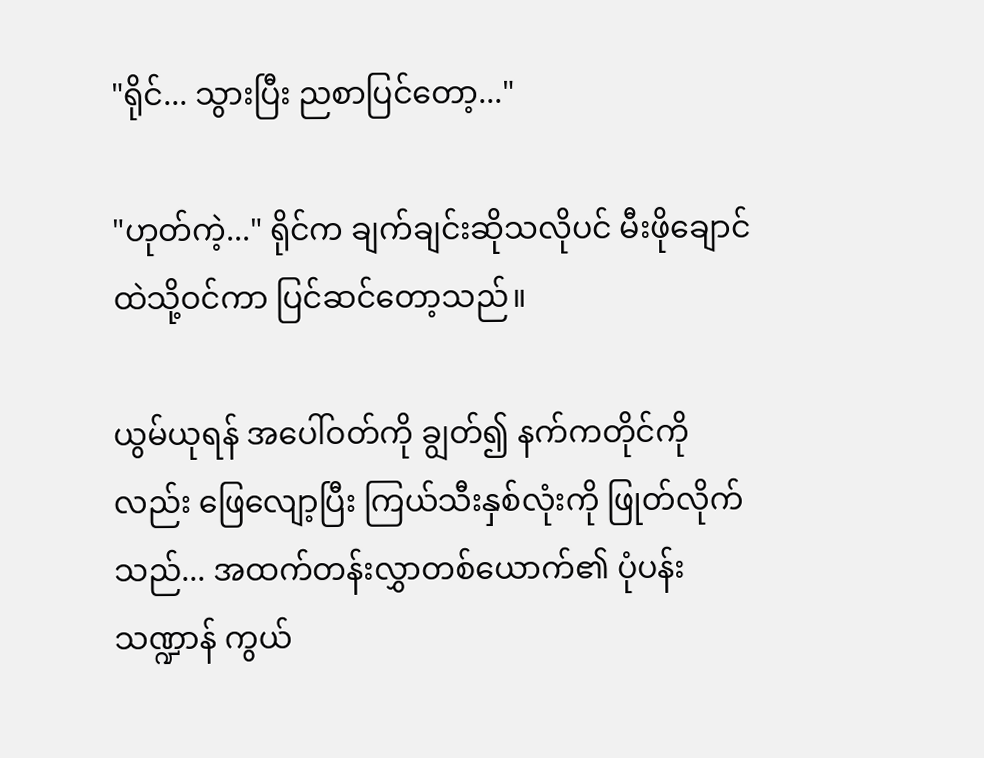"ရိုင်... သွားပြီး ညစာပြင်တော့..."

"ဟုတ်ကဲ့..." ရိုင်က ချက်ချင်းဆိုသလိုပင် မီးဖိုချောင်ထဲသို့ဝင်ကာ ပြင်ဆင်တော့သည်။

ယွမ်ယုရန် အပေါ်ဝတ်ကို ချွတ်၍ နက်ကတိုင်ကိုလည်း ဖြေလျော့ပြီး ကြယ်သီးနှစ်လုံးကို ဖြုတ်လိုက်သည်... အထက်တန်းလွှာတစ်ယောက်၏ ပုံပန်းသဏ္ဍာန် ကွယ်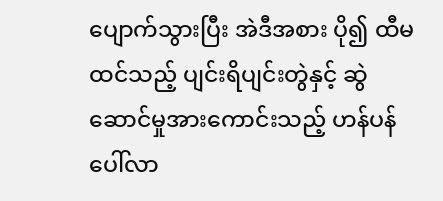ပျောက်သွားပြီး အဲဒီအစား ပို၍ ထီမထင်သည့် ပျင်းရိပျင်းတွဲနှင့် ဆွဲဆောင်မှုအားကောင်းသည့် ဟန်ပန်ပေါ်လာ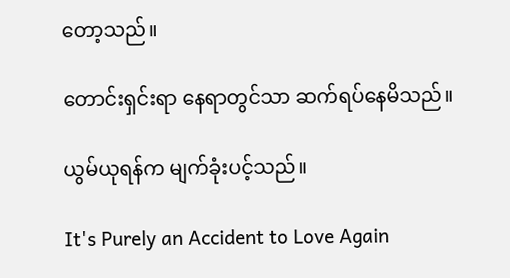တော့သည်။

တောင်းရှင်းရာ နေရာတွင်သာ ဆက်ရပ်နေမိသည်။

ယွမ်ယုရန်က မျက်ခုံးပင့်သည်။

It's Purely an Accident to Love Again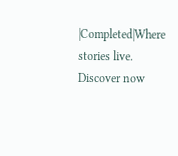|Completed|Where stories live. Discover now